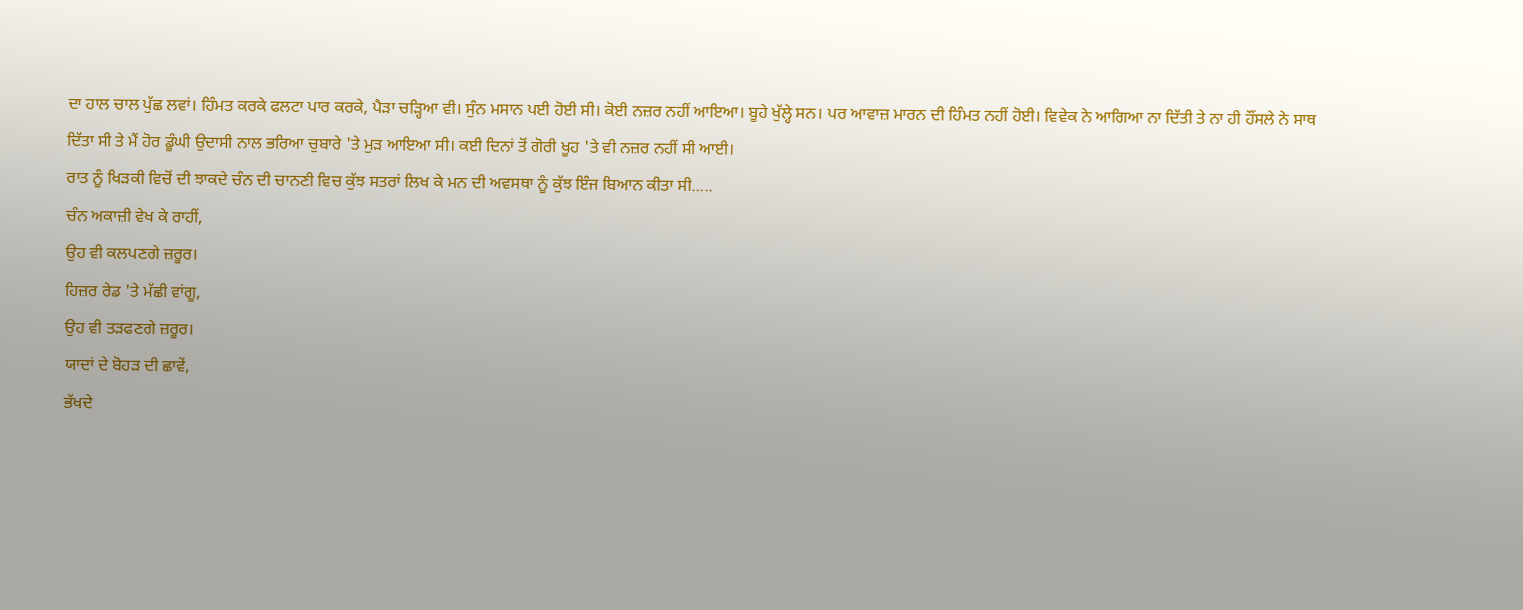ਦਾ ਹਾਲ ਚਾਲ ਪੁੱਛ ਲਵਾਂ। ਹਿੰਮਤ ਕਰਕੇ ਫਲਟਾ ਪਾਰ ਕਰਕੇ, ਪੈੜਾ ਚੜ੍ਹਿਆ ਵੀ। ਸੁੰਨ ਮਸਾਨ ਪਈ ਹੋਈ ਸੀ। ਕੋਈ ਨਜ਼ਰ ਨਹੀਂ ਆਇਆ। ਬੂਹੇ ਖੁੱਲ੍ਹੇ ਸਨ। ਪਰ ਆਵਾਜ਼ ਮਾਰਨ ਦੀ ਹਿੰਮਤ ਨਹੀਂ ਹੋਈ। ਵਿਵੇਕ ਨੇ ਆਗਿਆ ਨਾ ਦਿੱਤੀ ਤੇ ਨਾ ਹੀ ਹੌਂਸਲੇ ਨੇ ਸਾਥ ਦਿੱਤਾ ਸੀ ਤੇ ਮੈਂ ਹੋਰ ਡੂੰਘੀ ਉਦਾਸੀ ਨਾਲ ਭਰਿਆ ਚੁਬਾਰੇ 'ਤੇ ਮੁੜ ਆਇਆ ਸੀ। ਕਈ ਦਿਨਾਂ ਤੋਂ ਗੋਰੀ ਖੂਹ 'ਤੇ ਵੀ ਨਜ਼ਰ ਨਹੀਂ ਸੀ ਆਈ।
ਰਾਤ ਨੂੰ ਖਿੜਕੀ ਵਿਚੋਂ ਦੀ ਝਾਕਦੇ ਚੰਨ ਦੀ ਚਾਨਣੀ ਵਿਚ ਕੁੱਝ ਸਤਰਾਂ ਲਿਖ ਕੇ ਮਨ ਦੀ ਅਵਸਥਾ ਨੂੰ ਕੁੱਝ ਇੰਜ ਬਿਆਨ ਕੀਤਾ ਸੀ.....
ਚੰਨ ਅਕਾਜ਼ੀ ਵੇਖ ਕੇ ਰਾਹੀਂ,
ਉਹ ਵੀ ਕਲਪਣਗੇ ਜ਼ਰੂਰ।
ਹਿਜ਼ਰ ਰੇਡ 'ਤੇ ਮੱਛੀ ਵਾਂਗੂ,
ਉਹ ਵੀ ਤੜਫਣਗੇ ਜ਼ਰੂਰ।
ਯਾਦਾਂ ਦੇ ਬੋਹੜ ਦੀ ਛਾਵੇਂ,
ਭੱਖਦੇ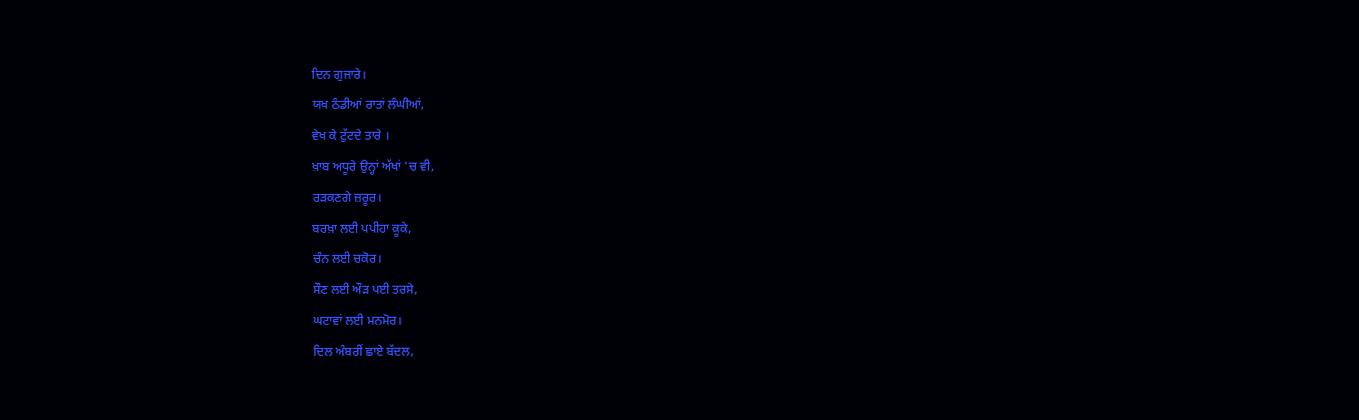ਦਿਨ ਗੁਜਾਰੇ।
ਯਖ ਠੰਡੀਆਂ ਰਾਤਾਂ ਲੰਘੀਆਂ,
ਵੇਖ ਕੇ ਟੁੱਟਦੇ ਤਾਰੇ ।
ਖ਼ਾਬ ਅਧੂਰੇ ਉਨ੍ਹਾਂ ਅੱਖਾਂ 'ਚ ਵੀ,
ਰੜਕਣਗੇ ਜ਼ਰੂਰ।
ਬਰਖ਼ਾ ਲਈ ਪਪੀਹਾ ਕੂਕੇ,
ਚੰਨ ਲਈ ਚਕੋਰ।
ਸੌਣ ਲਈ ਔੜ ਪਈ ਤਰਸੇ,
ਘਟਾਵਾਂ ਲਈ ਮਨਮੋਰ।
ਦਿਲ ਅੰਬਰੀਂ ਛਾਏ ਬੱਦਲ,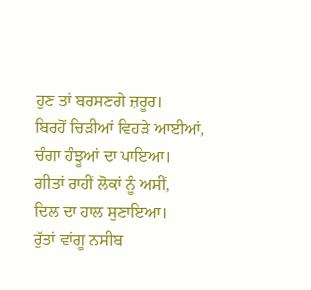ਹੁਣ ਤਾਂ ਬਰਸਣਗੇ ਜ਼ਰੂਰ।
ਬਿਰਹੋਂ ਚਿੜੀਆਂ ਵਿਹੜੇ ਆਈਆਂ,
ਚੰਗਾ ਹੰਝੂਆਂ ਦਾ ਪਾਇਆ।
ਗੀਤਾਂ ਰਾਹੀਂ ਲੋਕਾਂ ਨੂੰ ਅਸੀਂ,
ਦਿਲ ਦਾ ਹਾਲ ਸੁਣਾਇਆ।
ਰੁੱਤਾਂ ਵਾਂਗੂ ਨਸੀਬ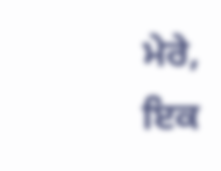ਮੇਰੇ,
ਇਕ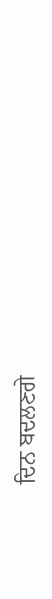ਦਿਨ ਬਦਲਣਗੇ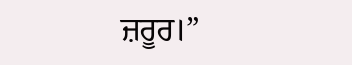ਜ਼ਰੂਰ।”